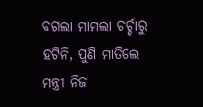ବଗଲା ମାମଲା ଚର୍ଚ୍ଚାରୁ ହଟିନି, ପୁଣି ମାତିଲେ
ମନ୍ତ୍ରୀ ନିଜ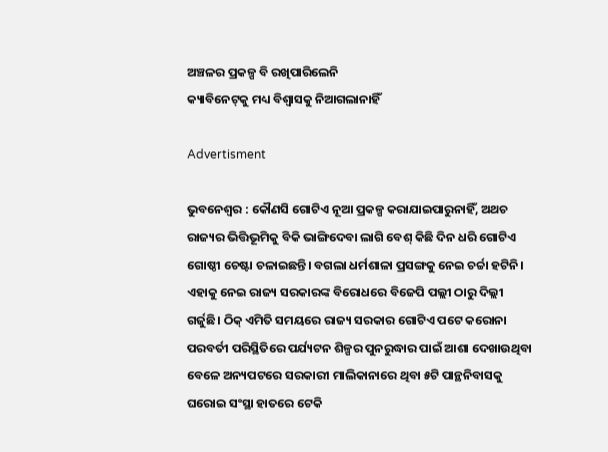ଅଞ୍ଚଳର ପ୍ରକଳ୍ପ ବି ରଖିପାରିଲେନି
କ୍ୟାବିନେଟ୍‌କୁ ମଧ୍ୟ ବିଶ୍ବାସକୁ ନିଆଗଲାନାହିଁ

Advertisment

ଭୁବନେଶ୍ୱର : କୌଣସି ଗୋଟିଏ ନୂଆ ପ୍ରକଳ୍ପ କରାଯାଇପାରୁନାହିଁ, ଅଥଚ ରାଜ୍ୟର ଭିତ୍ତିଭୂମିକୁ ବିକି ଭାଙ୍ଗିଦେବା ଲାଗି ବେଶ୍ କିଛି ଦିନ ଧରି ଗୋଟିଏ ଗୋଷ୍ଠୀ ଚେଷ୍ଟା ଚଳାଇଛନ୍ତି। ବଗଲା ଧର୍ମଶାଳା ପ୍ରସଙ୍ଗକୁ ନେଇ ଚର୍ଚ୍ଚା ହଟିନି। ଏହାକୁ ନେଇ ରାଜ୍ୟ ସରକାରଙ୍କ ବିରୋଧରେ ବିଜେପି ପଲ୍ଲୀ ଠାରୁ ଦିଲ୍ଲୀ ଗର୍ଜୁଛି। ଠିକ୍ ଏମିତି ସମୟରେ ରାଜ୍ୟ ସରକାର ଗୋଟିଏ ପଟେ କରୋନା ପରବର୍ତୀ ପରିସ୍ଥିତିରେ ପର୍ଯ୍ୟଟନ ଶିଳ୍ପର ପୁନରୁଦ୍ଧାର ପାଇଁ ଆଶା ଦେଖାଉଥିବା ବେଳେ ଅନ୍ୟପଟରେ ସରକାରୀ ମାଲିକାନାରେ ଥିବା ୫ଟି ପାନ୍ଥନିବାସକୁ ଘରୋଇ ସଂସ୍ଥା ହାତରେ ଟେକି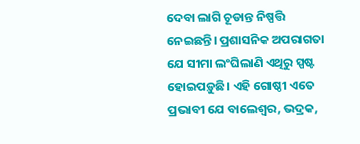ଦେବା ଲାଗି ଚୂଡାନ୍ତ ନିଷ୍ପତ୍ତି ନେଇଛନ୍ତି। ପ୍ରଶାସନିକ ଅପରାଗତା ଯେ ସୀମା ଲଂଘିଲାଣି ଏଥିରୁ ସ୍ପଷ୍ଟ ହୋଇପଡ଼ୁଛି। ଏହି ଗୋଷ୍ଠୀ ଏତେ ପ୍ରଭାବୀ ଯେ ବାଲେଶ୍ବର, ଭଦ୍ରକ,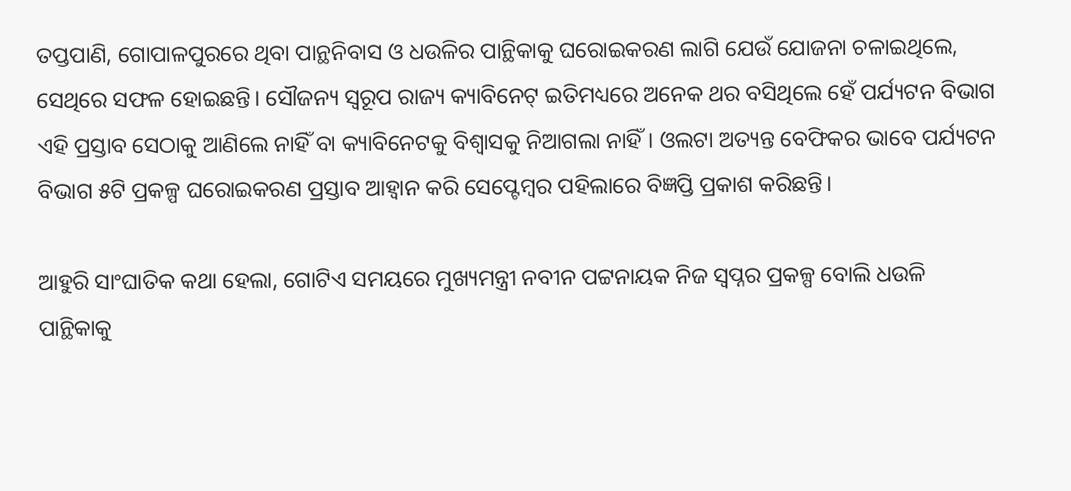ତପ୍ତପାଣି, ଗୋପାଳପୁରରେ ଥିବା ପାନ୍ଥନିବାସ ଓ ଧଉଳିର ପାନ୍ଥିକାକୁ ଘରୋଇକରଣ ଲାଗି ଯେଉଁ ଯୋଜନା ଚଳାଇଥିଲେ, ସେଥିରେ ସଫଳ ହୋଇଛନ୍ତି। ସୌଜନ୍ୟ ସ୍ବରୂପ ରାଜ୍ୟ କ୍ୟାବିନେଟ୍‌ ଇତିମଧ୍ୟରେ ଅନେକ ଥର ବସିଥିଲେ ହେଁ ପର୍ଯ୍ୟଟନ ବିଭାଗ ଏହି ପ୍ରସ୍ତାବ ସେଠାକୁ ଆଣିଲେ ନାହିଁ ବା କ୍ୟାବିନେଟକୁ ବିଶ୍ବାସକୁ ନିଆଗଲା ନାହିଁ। ଓଲଟା ଅତ୍ୟନ୍ତ ବେଫିକର ଭାବେ ପର୍ଯ୍ୟଟନ ବିଭାଗ ୫ଟି ପ୍ରକଳ୍ପ ଘରୋଇକରଣ ପ୍ରସ୍ତାବ ଆହ୍ବାନ କରି ସେପ୍ଟେମ୍ବର ପହିଲାରେ ବିଜ୍ଞପ୍ତି ପ୍ରକାଶ କରିଛନ୍ତି।

ଆହୁରି ସାଂଘାତିକ କଥା ହେଲା, ଗୋଟିଏ ସମୟରେ ମୁଖ୍ୟମନ୍ତ୍ରୀ ନବୀନ ପଟ୍ଟନାୟକ ନିଜ ସ୍ବପ୍ନର ପ୍ରକଳ୍ପ ବୋଲି ଧଉଳି ପାନ୍ଥିକାକୁ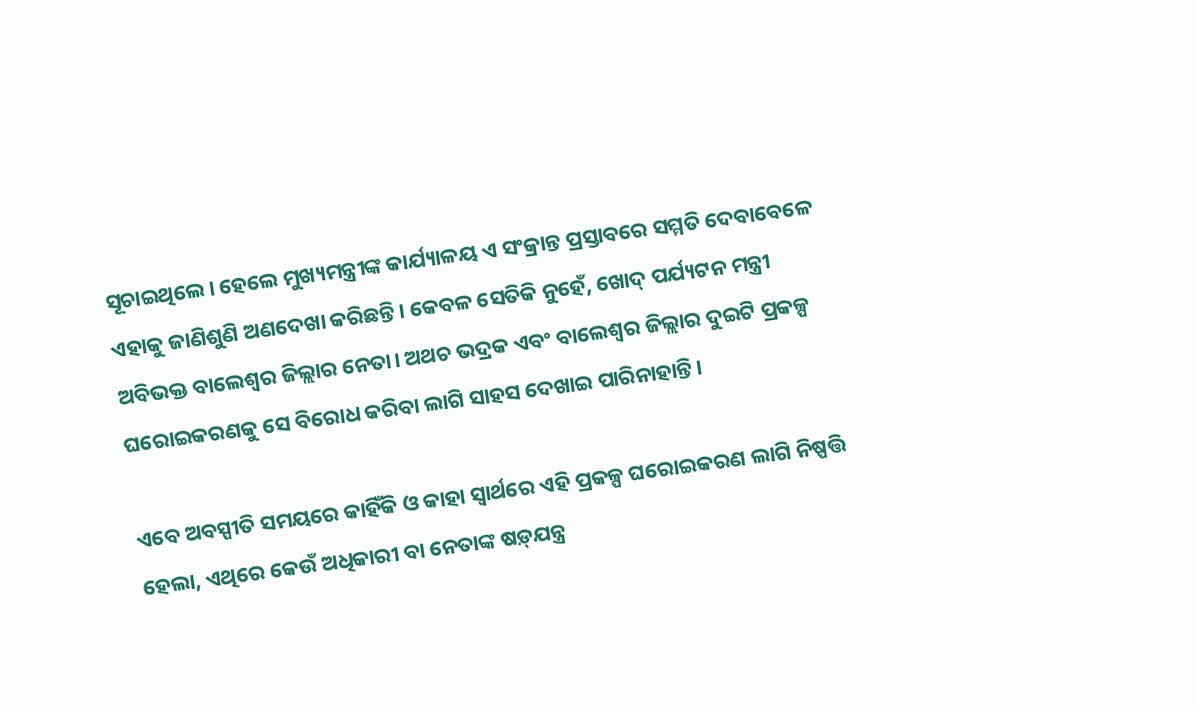ସୂଚାଇଥିଲେ। ହେଲେ ମୁଖ୍ୟମନ୍ତ୍ରୀଙ୍କ କାର୍ଯ୍ୟାଳୟ ଏ ସଂକ୍ରାନ୍ତ ପ୍ରସ୍ତାବରେ ସମ୍ମତି ଦେବାବେଳେ ଏହାକୁ ଜାଣିଶୁଣି ଅଣଦେଖା କରିଛନ୍ତି। କେବଳ ସେତିକି ନୁହେଁ, ଖୋଦ୍ ପର୍ଯ୍ୟଟନ ମନ୍ତ୍ରୀ ଅବିଭକ୍ତ ବାଲେଶ୍ବର ଜିଲ୍ଲାର ନେତା। ଅଥଚ ଭଦ୍ରକ ଏବଂ ବାଲେଶ୍ବର ଜିଲ୍ଲାର ଦୁଇଟି ପ୍ରକଳ୍ପ ଘରୋଇକରଣକୁ ସେ ବିରୋଧ କରିବା ଲାଗି ସାହସ ଦେଖାଇ ପାରିନାହାନ୍ତି।

ଏବେ ଅବସ୍ପୀତି ସମୟରେ କାହିଁକି ଓ କାହା ସ୍ବାର୍ଥରେ ଏହି ପ୍ରକଳ୍ପ ଘରୋଇକରଣ ଲାଗି ନିଷ୍ପତ୍ତି ହେଲା, ଏଥିରେ କେଉଁ ଅଧିକାରୀ ବା ନେତାଙ୍କ ଷଡ଼୍‌ଯନ୍ତ୍ର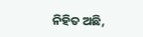ନିହିତ ଅଛି,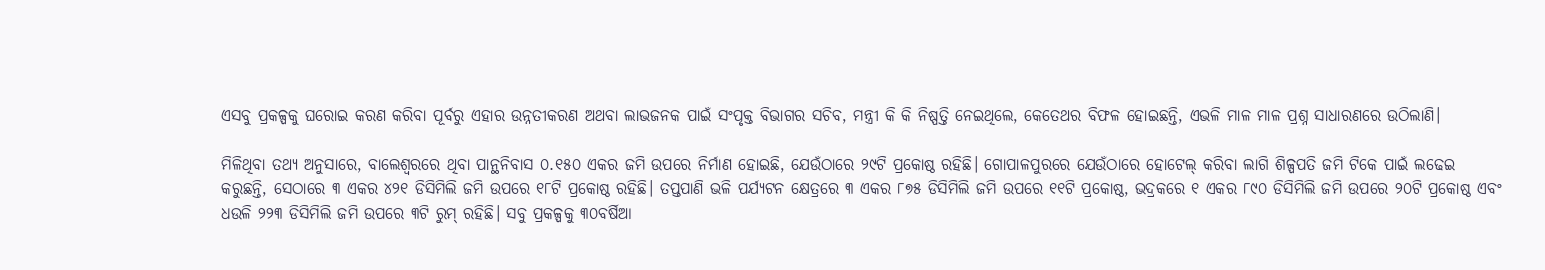ଏସବୁ ପ୍ରକଳ୍ପକୁ ଘରୋଇ କରଣ କରିବା ପୂର୍ବରୁ ଏହାର ଉନ୍ନତୀକରଣ ଅଥବା ଲାଭଜନକ ପାଇଁ ସଂପୃକ୍ତ ବିଭାଗର ସଚିବ, ମନ୍ତ୍ରୀ କି କି ନିଷ୍ପତ୍ତି ନେଇଥିଲେ, କେତେଥର ବିଫଳ ହୋଇଛନ୍ତି, ଏଭଳି ମାଳ ମାଳ ପ୍ରଶ୍ନ ସାଧାରଣରେ ଉଠିଲାଣି।

ମିଳିଥିବା ତଥ୍ୟ ଅନୁସାରେ, ବାଲେଶ୍ବରରେ ଥିବା ପାନ୍ଥନିବାସ ୦.୧୫୦ ଏକର ଜମି ଉପରେ ନିର୍ମାଣ ହୋଇଛି, ଯେଉଁଠାରେ ୨୯ଟି ପ୍ରକୋଷ୍ଠ ରହିଛି। ଗୋପାଳପୁରରେ ଯେଉଁଠାରେ ହୋଟେଲ୍ କରିବା ଲାଗି ଶିଳ୍ପପତି ଜମି ଟିକେ ପାଇଁ ଲଢେଇ କରୁଛନ୍ତି, ସେଠାରେ ୩ ଏକର ୪୨୧ ଡିସିମିଲି ଜମି ଉପରେ ୧୮ଟି ପ୍ରକୋଷ୍ଠ ରହିଛି। ତପ୍ତପାଣି ଭଳି ପର୍ଯ୍ୟଟନ କ୍ଷେତ୍ରରେ ୩ ଏକର ୮୭୫ ଡିସିମିଲି ଜମି ଉପରେ ୧୧ଟି ପ୍ରକୋଷ୍ଠ, ଭଦ୍ରକରେ ୧ ଏକର ୮୯୦ ଡିସିମିଲି ଜମି ଉପରେ ୨୦ଟି ପ୍ରକୋଷ୍ଠ ଏବଂ ଧଉଳି ୨୨୩ ଡିସିମିଲି ଜମି ଉପରେ ୩ଟି ରୁମ୍ ରହିଛି। ସବୁ ପ୍ରକଳ୍ପକୁ ୩୦ବର୍ଷିଆ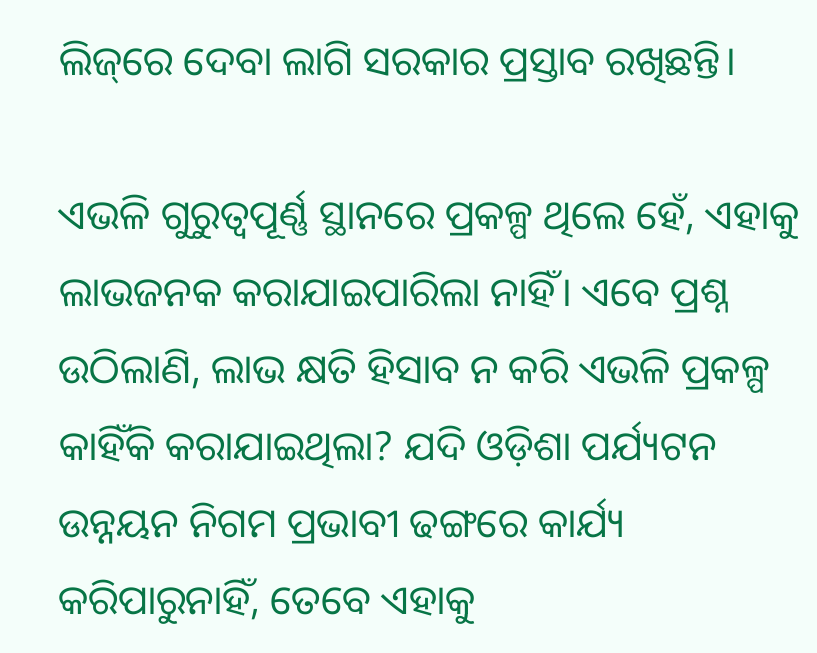ଲିଜ୍‌ରେ ଦେବା ଲାଗି ସରକାର ପ୍ରସ୍ତାବ ରଖିଛନ୍ତି।

ଏଭଳି ଗୁରୁତ୍ବପୂର୍ଣ୍ଣ ସ୍ଥାନରେ ପ୍ରକଳ୍ପ ଥିଲେ ହେଁ, ଏହାକୁ ଲାଭଜନକ କରାଯାଇପାରିଲା ନାହିଁ। ଏବେ ପ୍ରଶ୍ନ ଉଠିଲାଣି, ଲାଭ କ୍ଷତି ହିସାବ ନ କରି ଏଭଳି ପ୍ରକଳ୍ପ କାହିଁକି କରାଯାଇଥିଲା? ଯଦି ଓଡ଼ିଶା ପର୍ଯ୍ୟଟନ ଉନ୍ନୟନ ନିଗମ ପ୍ରଭାବୀ ଢଙ୍ଗରେ କାର୍ଯ୍ୟ କରିପାରୁନାହିଁ, ତେବେ ଏହାକୁ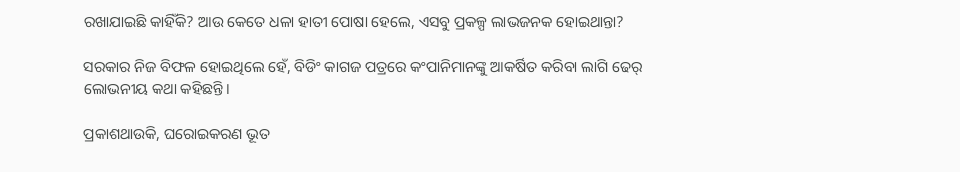ରଖାଯାଇଛି କାହିଁକି? ଆଉ କେତେ ଧଳା ହାତୀ ପୋଷା ହେଲେ, ଏସବୁ ପ୍ରକଳ୍ପ ଲାଭଜନକ ହୋଇଥାନ୍ତା?

ସରକାର ନିଜ ବିଫଳ ହୋଇଥିଲେ ହେଁ, ବିଡିଂ କାଗଜ ପତ୍ରରେ କଂପାନିମାନଙ୍କୁ ଆକର୍ଷିତ କରିବା ଲାଗି ଢେର୍ ଲୋଭନୀୟ କଥା କହିଛନ୍ତି।

ପ୍ରକାଶଥାଉକି, ଘରୋଇକରଣ ଭୂତ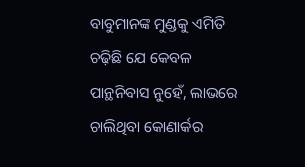ବାବୁମାନଙ୍କ ମୁଣ୍ଡକୁ ଏମିତି ଚଢ଼ିଛି ଯେ କେବଳ ପାନ୍ଥନିବାସ ନୁହେଁ, ଲାଭରେ ଚାଲିଥିବା କୋଣାର୍କର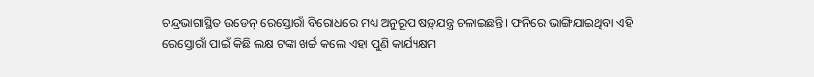ଚନ୍ଦ୍ରଭାଗାସ୍ଥିତ ଉଡେନ୍ ରେସ୍ତୋରାଁ ବିରୋଧରେ ମଧ୍ୟ ଅନୁରୂପ ଷଡ଼୍‌ଯନ୍ତ୍ର ଚଳାଇଛନ୍ତି। ଫନିରେ ଭାଙ୍ଗିଯାଇଥିବା ଏହି ରେସ୍ତୋରାଁ ପାଇଁ କିଛି ଲକ୍ଷ ଟଙ୍କା ଖର୍ଚ୍ଚ କଲେ ଏହା ପୁଣି କାର୍ଯ୍ୟକ୍ଷମ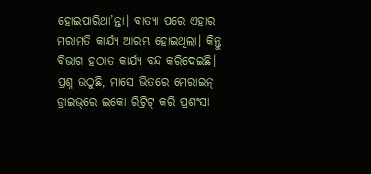ହୋଇପାରିଥା’ନ୍ତା। ବାତ୍ୟା ପରେ ଏହାର ମରାମତି କାର୍ଯ୍ୟ ଆରମ୍ଭ ହୋଇଥିଲା। କିନ୍ତୁ ବିଭାଗ ହଠାତ କାର୍ଯ୍ୟ ବନ୍ଦ କରିଦେଇଛି। ପ୍ରଶ୍ନ ଉଠୁଛି, ମାସେ ଭିତରେ ମେରାଇନ୍ ଡ୍ରାଇଭ୍‌ରେ ଇକୋ ରିଟ୍ରିଟ୍ କରି ପ୍ରଶଂସା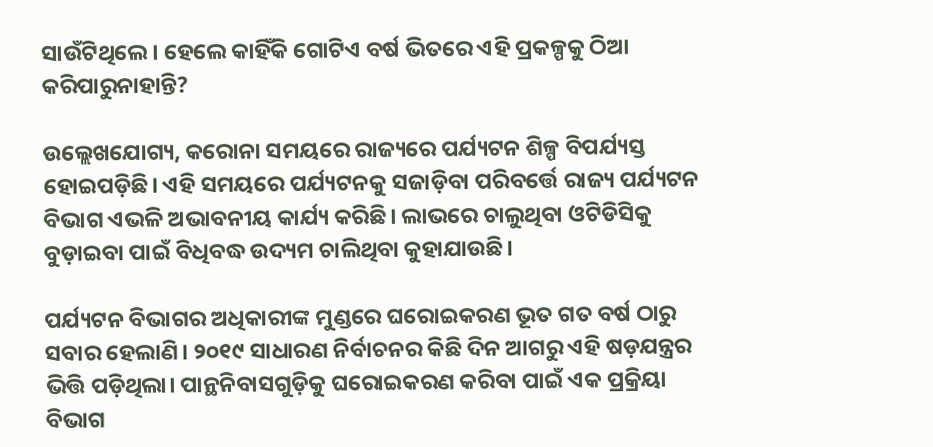ସାଉଁଟିଥିଲେ। ହେଲେ କାହିଁକି ଗୋଟିଏ ବର୍ଷ ଭିତରେ ଏହି ପ୍ରକଳ୍ପକୁ ଠିଆ କରିପାରୁନାହାନ୍ତି?

ଉଲ୍ଲେଖଯୋଗ୍ୟ, କରୋନା ସମୟରେ ରାଜ୍ୟରେ ପର୍ଯ୍ୟଟନ ଶିଳ୍ପ ବିପର୍ଯ୍ୟସ୍ତ ହୋଇପଡ଼ିଛି। ଏହି ସମୟରେ ପର୍ଯ୍ୟଟନକୁ ସଜାଡ଼ିବା ପରିବର୍ତ୍ତେ ରାଜ୍ୟ ପର୍ଯ୍ୟଟନ ବିଭାଗ ଏଭଳି ଅଭାବନୀୟ କାର୍ଯ୍ୟ କରିଛି। ଲାଭରେ ଚାଲୁଥିବା ଓଟିଡିସିକୁ ବୁଡ଼ାଇବା ପାଇଁ ବିଧିବଦ୍ଧ ଉଦ୍ୟମ ଚାଲିଥିବା କୁହାଯାଉଛି।

ପର୍ଯ୍ୟଟନ ବିଭାଗର ଅଧିକାରୀଙ୍କ ମୁଣ୍ଡରେ ଘରୋଇକରଣ ଭୂତ ଗତ ବର୍ଷ ଠାରୁ ସବାର ହେଲାଣି। ୨୦୧୯ ସାଧାରଣ ନିର୍ବାଚନର କିଛି ଦିନ ଆଗରୁ ଏହି ଷଡ଼ଯନ୍ତ୍ରର ଭିତ୍ତି ପଡ଼ିଥିଲା। ପାନ୍ଥନିବାସଗୁଡ଼ିକୁ ଘରୋଇକରଣ କରିବା ପାଇଁ ଏକ ପ୍ରକ୍ରିୟା ବିଭାଗ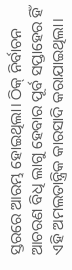ସ୍ତରରେ ଆରମ୍ଭ ହୋଇଥିଲା। ଠିକ୍ ନିର୍ବାଚନ ଆଚରଣ ବିଧି ଲାଗୁ ହେବାର ପୂର୍ବ ସପ୍ତାହ‌େର ‌ହିଁ ଏହି ଅମଲତାନ୍ତ୍ରିକ କାରସାଦି କରାଯାଇଥିଲା।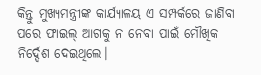କିନ୍ତୁ ମୁଖ୍ୟମନ୍ତ୍ରୀଙ୍କ କାର୍ଯ୍ୟାଳୟ ଏ ସମ୍ପର୍କରେ ଜାଣିବା ପରେ ଫାଇଲ୍‌ ଆଗକୁ ନ ନେବା ପାଇଁ ମୌଖିକ ନିର୍ଦ୍ଦେଶ ଦେଇଥିଲେ।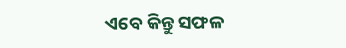ଏବେ କିନ୍ତୁ ସଫଳ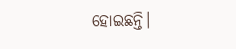ହୋଇଛନ୍ତି।